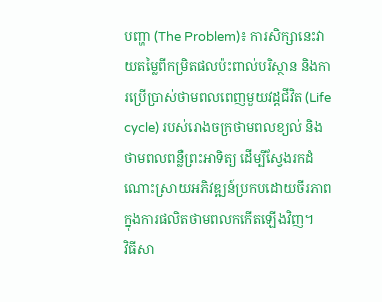បញ្ហា (The Problem)៖ ការសិក្សានេះវាយតម្លៃពីកម្រិតផលប៉ះពាល់បរិស្ថាន និងការប្រើប្រាស់ថាមពលពេញមួយវដ្តជីវិត (Life cycle) របស់រោងចក្រថាមពលខ្យល់ និងថាមពលពន្លឺព្រះអាទិត្យ ដើម្បីស្វែងរកដំណោះស្រាយអភិវឌ្ឍន៍ប្រកបដោយចីរភាពក្នុងការផលិតថាមពលកកើតឡើងវិញ។
វិធីសា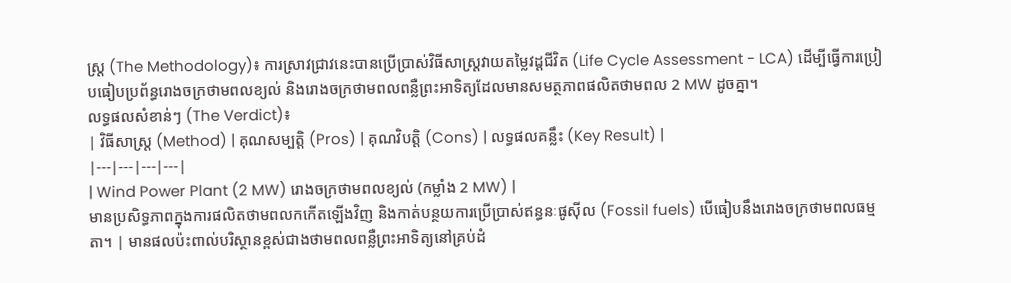ស្ត្រ (The Methodology)៖ ការស្រាវជ្រាវនេះបានប្រើប្រាស់វិធីសាស្ត្រវាយតម្លៃវដ្តជីវិត (Life Cycle Assessment - LCA) ដើម្បីធ្វើការប្រៀបធៀបប្រព័ន្ធរោងចក្រថាមពលខ្យល់ និងរោងចក្រថាមពលពន្លឺព្រះអាទិត្យដែលមានសមត្ថភាពផលិតថាមពល 2 MW ដូចគ្នា។
លទ្ធផលសំខាន់ៗ (The Verdict)៖
| វិធីសាស្ត្រ (Method) | គុណសម្បត្តិ (Pros) | គុណវិបត្តិ (Cons) | លទ្ធផលគន្លឹះ (Key Result) |
|---|---|---|---|
| Wind Power Plant (2 MW) រោងចក្រថាមពលខ្យល់ (កម្លាំង 2 MW) |
មានប្រសិទ្ធភាពក្នុងការផលិតថាមពលកកើតឡើងវិញ និងកាត់បន្ថយការប្រើប្រាស់ឥន្ធនៈផូស៊ីល (Fossil fuels) បើធៀបនឹងរោងចក្រថាមពលធម្មតា។ | មានផលប៉ះពាល់បរិស្ថានខ្ពស់ជាងថាមពលពន្លឺព្រះអាទិត្យនៅគ្រប់ដំ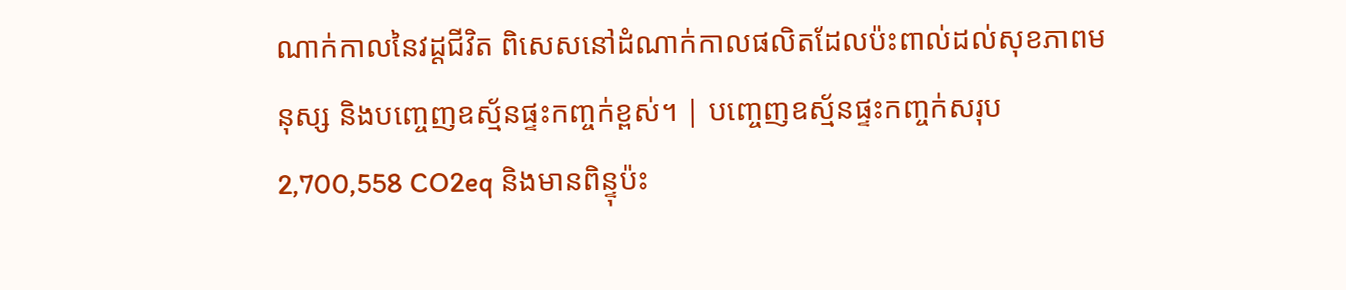ណាក់កាលនៃវដ្តជីវិត ពិសេសនៅដំណាក់កាលផលិតដែលប៉ះពាល់ដល់សុខភាពមនុស្ស និងបញ្ចេញឧស្ម័នផ្ទះកញ្ចក់ខ្ពស់។ | បញ្ចេញឧស្ម័នផ្ទះកញ្ចក់សរុប 2,700,558 CO2eq និងមានពិន្ទុប៉ះ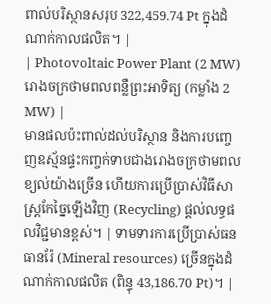ពាល់បរិស្ថានសរុប 322,459.74 Pt ក្នុងដំណាក់កាលផលិត។ |
| Photovoltaic Power Plant (2 MW) រោងចក្រថាមពលពន្លឺព្រះអាទិត្យ (កម្លាំង 2 MW) |
មានផលប៉ះពាល់ដល់បរិស្ថាន និងការបញ្ចេញឧស្ម័នផ្ទះកញ្ចក់ទាបជាងរោងចក្រថាមពលខ្យល់យ៉ាងច្រើន ហើយការប្រើប្រាស់វិធីសាស្ត្រកែច្នៃឡើងវិញ (Recycling) ផ្តល់លទ្ធផលវិជ្ជមានខ្ពស់។ | ទាមទារការប្រើប្រាស់ធនធានរ៉ែ (Mineral resources) ច្រើនក្នុងដំណាក់កាលផលិត (ពិន្ទុ 43,186.70 Pt)។ |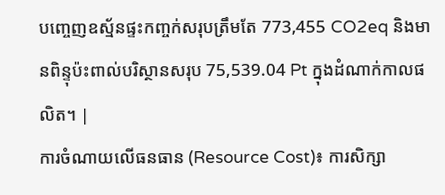បញ្ចេញឧស្ម័នផ្ទះកញ្ចក់សរុបត្រឹមតែ 773,455 CO2eq និងមានពិន្ទុប៉ះពាល់បរិស្ថានសរុប 75,539.04 Pt ក្នុងដំណាក់កាលផលិត។ |
ការចំណាយលើធនធាន (Resource Cost)៖ ការសិក្សា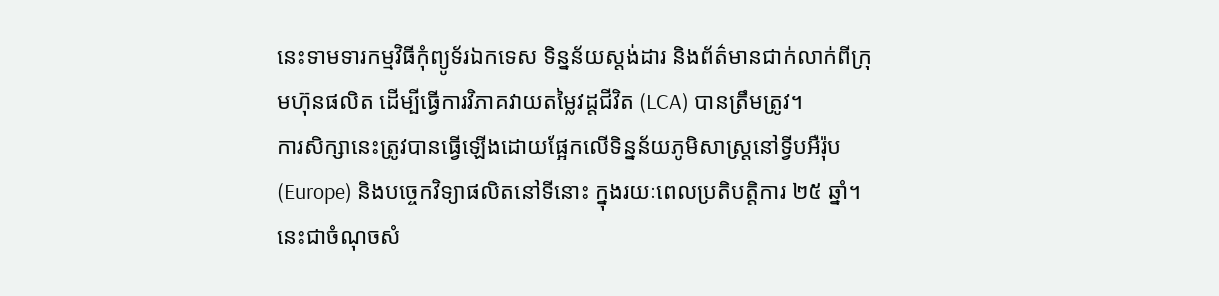នេះទាមទារកម្មវិធីកុំព្យូទ័រឯកទេស ទិន្នន័យស្តង់ដារ និងព័ត៌មានជាក់លាក់ពីក្រុមហ៊ុនផលិត ដើម្បីធ្វើការវិភាគវាយតម្លៃវដ្តជីវិត (LCA) បានត្រឹមត្រូវ។
ការសិក្សានេះត្រូវបានធ្វើឡើងដោយផ្អែកលើទិន្នន័យភូមិសាស្ត្រនៅទ្វីបអឺរ៉ុប (Europe) និងបច្ចេកវិទ្យាផលិតនៅទីនោះ ក្នុងរយៈពេលប្រតិបត្តិការ ២៥ ឆ្នាំ។ នេះជាចំណុចសំ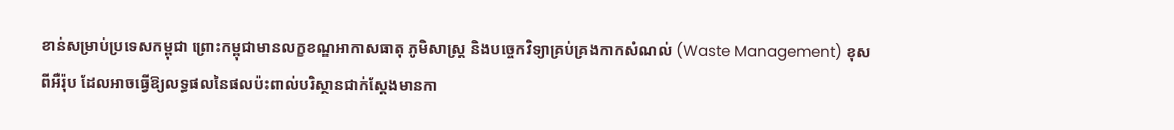ខាន់សម្រាប់ប្រទេសកម្ពុជា ព្រោះកម្ពុជាមានលក្ខខណ្ឌអាកាសធាតុ ភូមិសាស្ត្រ និងបច្ចេកវិទ្យាគ្រប់គ្រងកាកសំណល់ (Waste Management) ខុសពីអឺរ៉ុប ដែលអាចធ្វើឱ្យលទ្ធផលនៃផលប៉ះពាល់បរិស្ថានជាក់ស្តែងមានកា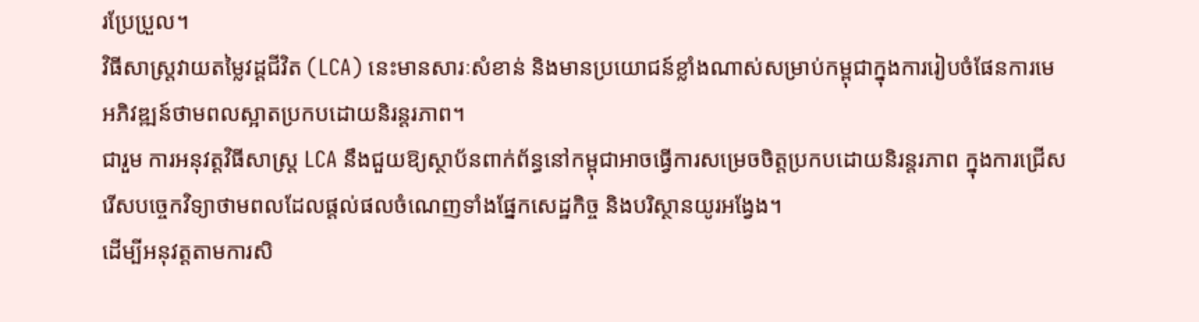រប្រែប្រួល។
វិធីសាស្ត្រវាយតម្លៃវដ្តជីវិត (LCA) នេះមានសារៈសំខាន់ និងមានប្រយោជន៍ខ្លាំងណាស់សម្រាប់កម្ពុជាក្នុងការរៀបចំផែនការមេអភិវឌ្ឍន៍ថាមពលស្អាតប្រកបដោយនិរន្តរភាព។
ជារួម ការអនុវត្តវិធីសាស្ត្រ LCA នឹងជួយឱ្យស្ថាប័នពាក់ព័ន្ធនៅកម្ពុជាអាចធ្វើការសម្រេចចិត្តប្រកបដោយនិរន្តរភាព ក្នុងការជ្រើសរើសបច្ចេកវិទ្យាថាមពលដែលផ្តល់ផលចំណេញទាំងផ្នែកសេដ្ឋកិច្ច និងបរិស្ថានយូរអង្វែង។
ដើម្បីអនុវត្តតាមការសិ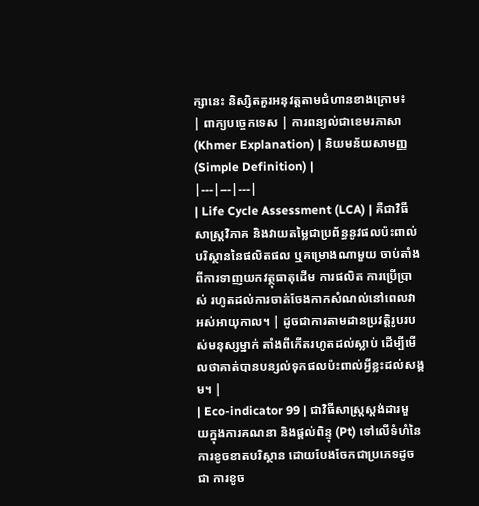ក្សានេះ និស្សិតគួរអនុវត្តតាមជំហានខាងក្រោម៖
| ពាក្យបច្ចេកទេស | ការពន្យល់ជាខេមរភាសា (Khmer Explanation) | និយមន័យសាមញ្ញ (Simple Definition) |
|---|---|---|
| Life Cycle Assessment (LCA) | គឺជាវិធីសាស្ត្រវិភាគ និងវាយតម្លៃជាប្រព័ន្ធនូវផលប៉ះពាល់បរិស្ថាននៃផលិតផល ឬគម្រោងណាមួយ ចាប់តាំងពីការទាញយកវត្ថុធាតុដើម ការផលិត ការប្រើប្រាស់ រហូតដល់ការចាត់ចែងកាកសំណល់នៅពេលវាអស់អាយុកាល។ | ដូចជាការតាមដានប្រវត្តិរូបរបស់មនុស្សម្នាក់ តាំងពីកើតរហូតដល់ស្លាប់ ដើម្បីមើលថាគាត់បានបន្សល់ទុកផលប៉ះពាល់អ្វីខ្លះដល់សង្គម។ |
| Eco-indicator 99 | ជាវិធីសាស្ត្រស្តង់ដារមួយក្នុងការគណនា និងផ្តល់ពិន្ទុ (Pt) ទៅលើទំហំនៃការខូចខាតបរិស្ថាន ដោយបែងចែកជាប្រភេទដូចជា ការខូច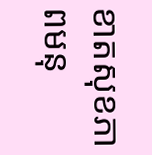ខាតសុខភាពមនុ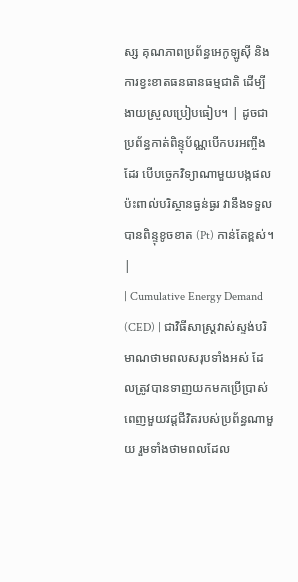ស្ស គុណភាពប្រព័ន្ធអេកូឡូស៊ី និងការខ្វះខាតធនធានធម្មជាតិ ដើម្បីងាយស្រួលប្រៀបធៀប។ | ដូចជាប្រព័ន្ធកាត់ពិន្ទុប័ណ្ណបើកបរអញ្ចឹងដែរ បើបច្ចេកវិទ្យាណាមួយបង្កផលប៉ះពាល់បរិស្ថានធ្ងន់ធ្ងរ វានឹងទទួលបានពិន្ទុខូចខាត (Pt) កាន់តែខ្ពស់។ |
| Cumulative Energy Demand (CED) | ជាវិធីសាស្ត្រវាស់ស្ទង់បរិមាណថាមពលសរុបទាំងអស់ ដែលត្រូវបានទាញយកមកប្រើប្រាស់ពេញមួយវដ្តជីវិតរបស់ប្រព័ន្ធណាមួយ រួមទាំងថាមពលដែល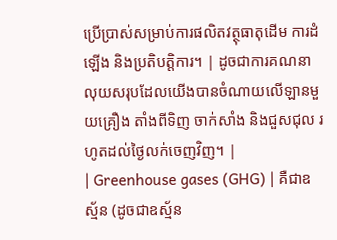ប្រើប្រាស់សម្រាប់ការផលិតវត្ថុធាតុដើម ការដំឡើង និងប្រតិបត្តិការ។ | ដូចជាការគណនាលុយសរុបដែលយើងបានចំណាយលើឡានមួយគ្រឿង តាំងពីទិញ ចាក់សាំង និងជួសជុល រហូតដល់ថ្ងៃលក់ចេញវិញ។ |
| Greenhouse gases (GHG) | គឺជាឧស្ម័ន (ដូចជាឧស្ម័ន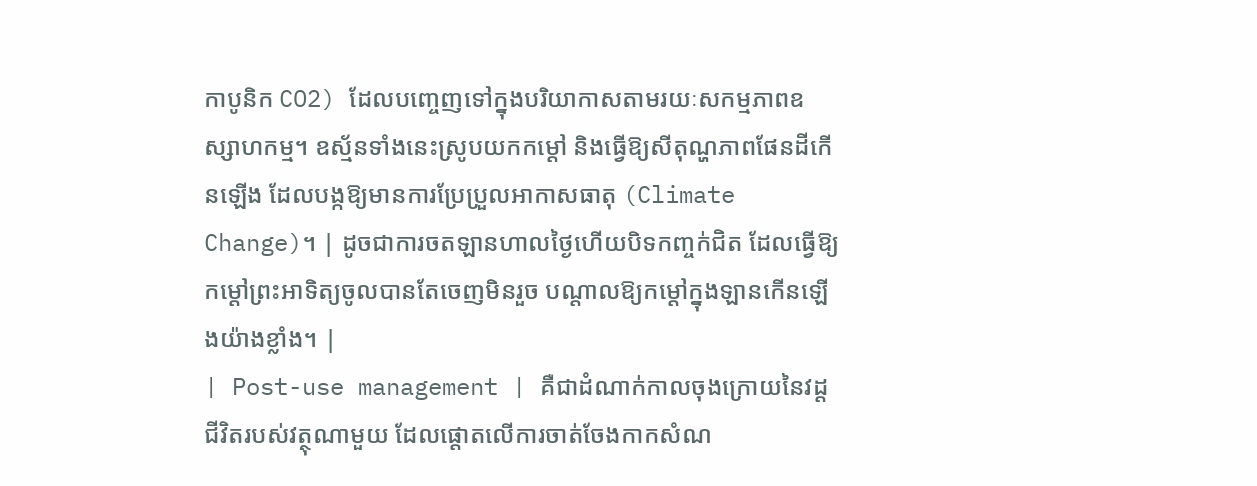កាបូនិក CO2) ដែលបញ្ចេញទៅក្នុងបរិយាកាសតាមរយៈសកម្មភាពឧស្សាហកម្ម។ ឧស្ម័នទាំងនេះស្រូបយកកម្តៅ និងធ្វើឱ្យសីតុណ្ហភាពផែនដីកើនឡើង ដែលបង្កឱ្យមានការប្រែប្រួលអាកាសធាតុ (Climate Change)។ | ដូចជាការចតឡានហាលថ្ងៃហើយបិទកញ្ចក់ជិត ដែលធ្វើឱ្យកម្តៅព្រះអាទិត្យចូលបានតែចេញមិនរួច បណ្តាលឱ្យកម្តៅក្នុងឡានកើនឡើងយ៉ាងខ្លាំង។ |
| Post-use management | គឺជាដំណាក់កាលចុងក្រោយនៃវដ្តជីវិតរបស់វត្ថុណាមួយ ដែលផ្តោតលើការចាត់ចែងកាកសំណ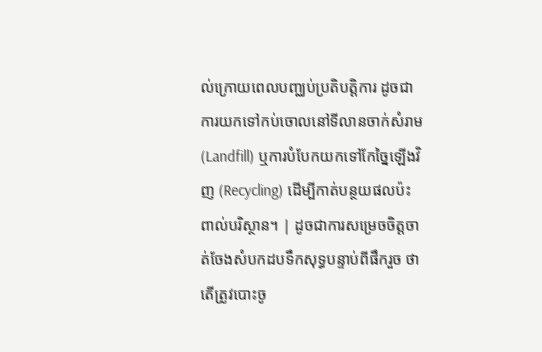ល់ក្រោយពេលបញ្ឈប់ប្រតិបត្តិការ ដូចជាការយកទៅកប់ចោលនៅទីលានចាក់សំរាម (Landfill) ឬការបំបែកយកទៅកែច្នៃឡើងវិញ (Recycling) ដើម្បីកាត់បន្ថយផលប៉ះពាល់បរិស្ថាន។ | ដូចជាការសម្រេចចិត្តចាត់ចែងសំបកដបទឹកសុទ្ធបន្ទាប់ពីផឹករួច ថាតើត្រូវបោះចូ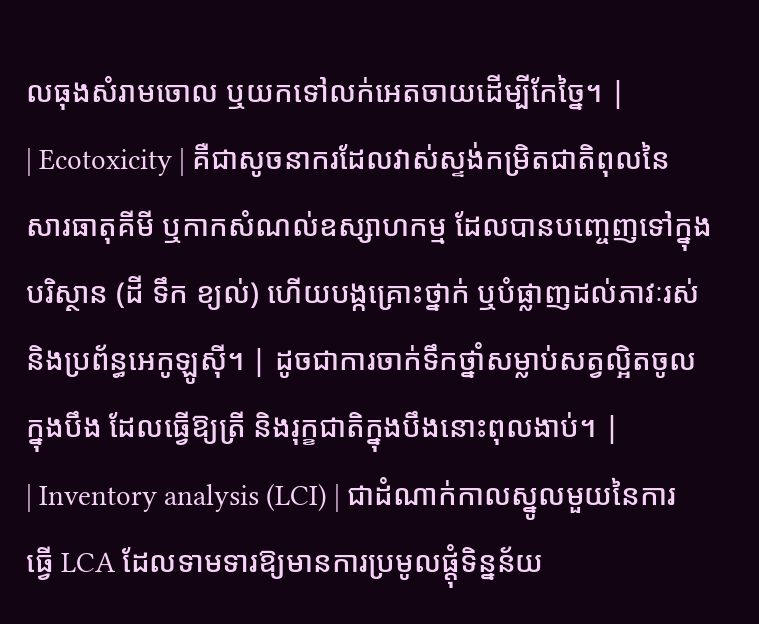លធុងសំរាមចោល ឬយកទៅលក់អេតចាយដើម្បីកែច្នៃ។ |
| Ecotoxicity | គឺជាសូចនាករដែលវាស់ស្ទង់កម្រិតជាតិពុលនៃសារធាតុគីមី ឬកាកសំណល់ឧស្សាហកម្ម ដែលបានបញ្ចេញទៅក្នុងបរិស្ថាន (ដី ទឹក ខ្យល់) ហើយបង្កគ្រោះថ្នាក់ ឬបំផ្លាញដល់ភាវៈរស់ និងប្រព័ន្ធអេកូឡូស៊ី។ | ដូចជាការចាក់ទឹកថ្នាំសម្លាប់សត្វល្អិតចូលក្នុងបឹង ដែលធ្វើឱ្យត្រី និងរុក្ខជាតិក្នុងបឹងនោះពុលងាប់។ |
| Inventory analysis (LCI) | ជាដំណាក់កាលស្នូលមួយនៃការធ្វើ LCA ដែលទាមទារឱ្យមានការប្រមូលផ្តុំទិន្នន័យ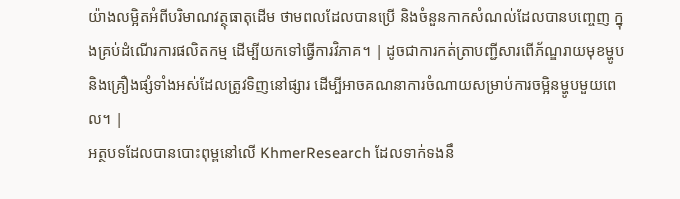យ៉ាងលម្អិតអំពីបរិមាណវត្ថុធាតុដើម ថាមពលដែលបានប្រើ និងចំនួនកាកសំណល់ដែលបានបញ្ចេញ ក្នុងគ្រប់ដំណើរការផលិតកម្ម ដើម្បីយកទៅធ្វើការវិភាគ។ | ដូចជាការកត់ត្រាបញ្ជីសារពើភ័ណ្ឌរាយមុខម្ហូប និងគ្រឿងផ្សំទាំងអស់ដែលត្រូវទិញនៅផ្សារ ដើម្បីអាចគណនាការចំណាយសម្រាប់ការចម្អិនម្ហូបមួយពេល។ |
អត្ថបទដែលបានបោះពុម្ពនៅលើ KhmerResearch ដែលទាក់ទងនឹ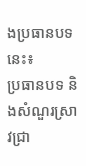ងប្រធានបទនេះ៖
ប្រធានបទ និងសំណួរស្រាវជ្រា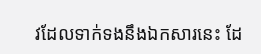វដែលទាក់ទងនឹងឯកសារនេះ ដែ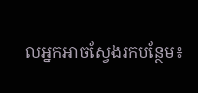លអ្នកអាចស្វែងរកបន្ថែម៖